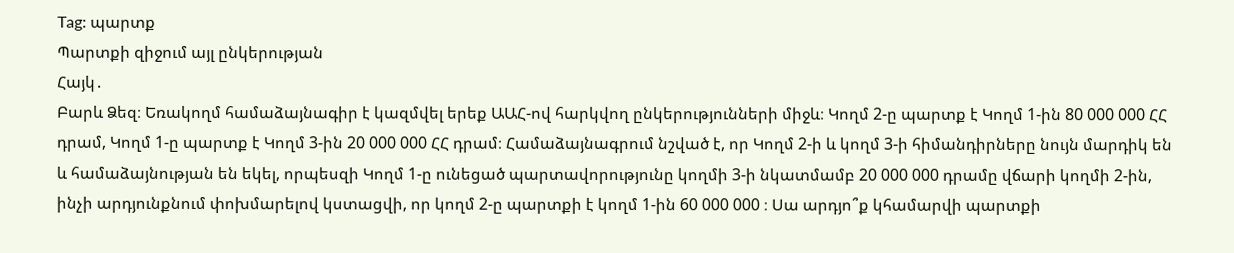Tag: պարտք
Պարտքի զիջում այլ ընկերության
Հայկ․
Բարև Ձեզ։ Եռակողմ համաձայնագիր է կազմվել երեք ԱԱՀ-ով հարկվող ընկերությունների միջև։ Կողմ 2-ը պարտք է Կողմ 1-ին 80 000 000 ՀՀ դրամ, Կողմ 1-ը պարտք է Կողմ 3-ին 20 000 000 ՀՀ դրամ։ Համաձայնագրում նշված է, որ Կողմ 2-ի և կողմ 3-ի հիմանդիրները նույն մարդիկ են և համաձայնության են եկել, որպեսզի Կողմ 1-ը ունեցած պարտավորությունը կողմի 3-ի նկատմամբ 20 000 000 դրամը վճարի կողմի 2-ին, ինչի արդյունքնում փոխմարելով կստացվի, որ կողմ 2-ը պարտքի է կողմ 1-ին 60 000 000 ։ Սա արդյո՞ք կհամարվի պարտքի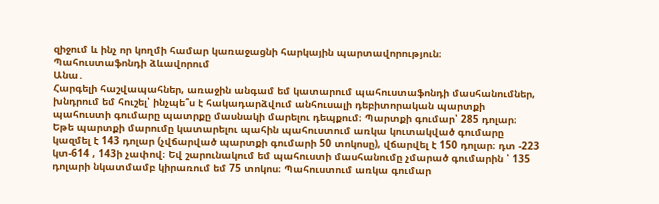զիջում և ինչ որ կողմի համար կառաջացնի հարկային պարտավորություն։
Պահուստաֆոնդի ձևավորում
Անա․
Հարգելի հաշվապահներ, առաջին անգամ եմ կատարում պահուստաֆոնդի մասհանումներ, խնդրում եմ հուշել՝ ինչպե՞ս է հակադարձվում անհուսալի դեբիտորական պարտքի պահուստի գումարը պատրքը մասնակի մարելու դեպքում։ Պարտքի գումար՝ 285 դոլար։ Եթե պարտքի մարումը կատարելու պահին պահուստում առկա կուտակված գումարը կազմել է 143 դոլար (չվճարված պարտքի գումարի 50 տոկոսը), վճարվել է 150 դոլար։ դտ -223 կտ-614 , 143ի չափով։ Եվ շարունակում եմ պահուստի մասհանումը չմարած գումարին ՝ 135 դոլարի նկատմամբ կիրառում եմ 75 տոկոս։ Պահուստում առկա գումար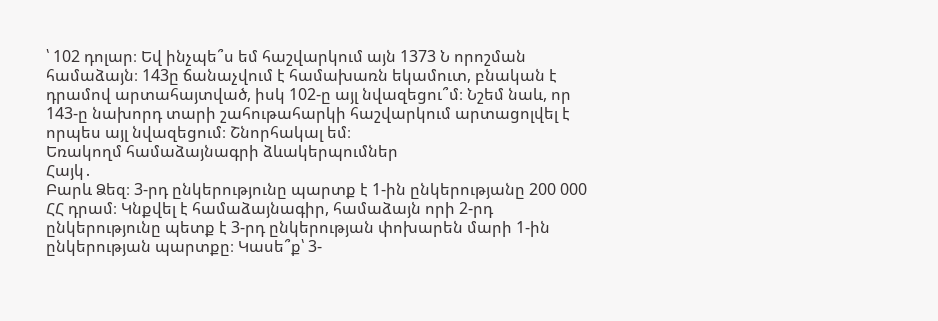՝ 102 դոլար։ Եվ ինչպե՞ս եմ հաշվարկում այն 1373 Ն որոշման համաձայն։ 143ը ճանաչվում է համախառն եկամուտ, բնական է դրամով արտահայտված, իսկ 102-ը այլ նվազեցու՞մ։ Նշեմ նաև, որ 143-ը նախորդ տարի շահութահարկի հաշվարկում արտացոլվել է որպես այլ նվազեցում։ Շնորհակալ եմ։
Եռակողմ համաձայնագրի ձևակերպումներ
Հայկ․
Բարև Ձեզ։ 3-րդ ընկերությունը պարտք է 1-ին ընկերությանը 200 000 ՀՀ դրամ։ Կնքվել է համաձայնագիր, համաձայն որի 2-րդ ընկերությունը պետք է 3-րդ ընկերության փոխարեն մարի 1-ին ընկերության պարտքը։ Կասե՞ք՝ 3-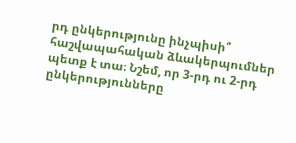րդ ընկերությունը ինչպիսի՞ հաշվապահական ձևակերպումներ պետք է տա։ Նշեմ, որ 3-րդ ու 2-րդ ընկերությունները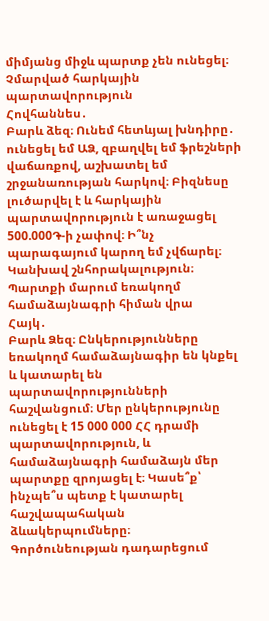միմյանց միջև պարտք չեն ունեցել։
Չմարված հարկային պարտավորություն
Հովհաննես․
Բարև ձեզ։ Ունեմ հետևյալ խնդիրը․ ունեցել եմ ԱՁ, զբաղվել եմ ֆրեշների վաճառքով, աշխատել եմ շրջանառության հարկով։ Բիզնեսը լուծարվել է և հարկային պարտավորություն է առաջացել 500.000֏-ի չափով։ Ի՞նչ պարագայում կարող եմ չվճարել։ Կանխավ շնհորակալություն։
Պարտքի մարում եռակողմ համաձայնագրի հիման վրա
Հայկ․
Բարև Ձեզ։ Ընկերությունները եռակողմ համաձայնագիր են կնքել և կատարել են պարտավորությունների հաշվանցում։ Մեր ընկերությունը ունեցել է 15 000 000 ՀՀ դրամի պարտավորություն, և համաձայնագրի համաձայն մեր պարտքը զրոյացել է։ Կասե՞ք՝ ինչպե՞ս պետք է կատարել հաշվապահական ձևակերպումները։
Գործունեության դադարեցում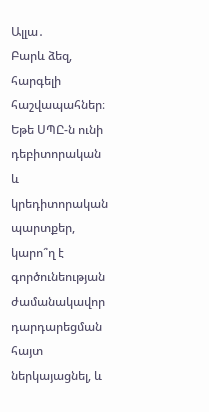Ալլա․
Բարև ձեզ, հարգելի հաշվապահներ։ Եթե ՍՊԸ-ն ունի դեբիտորական և կրեդիտորական պարտքեր, կարո՞ղ է գործունեության ժամանակավոր դարդարեցման հայտ ներկայացնել, և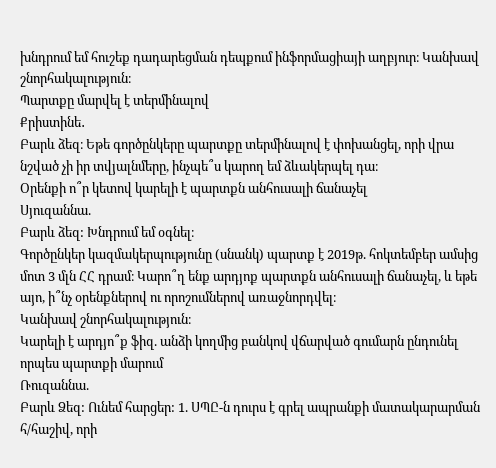խնդրում եմ հուշեք դադարեցման դեպքում ինֆորմացիայի աղբյուր։ Կանխավ շնորհակալություն։
Պարտքը մարվել է տերմինալով
Քրիստինե․
Բարև ձեզ։ Եթե գործընկերը պարտքը տերմինալով է փոխանցել, որի վրա նշված չի իր տվյալնմերը, ինչպե՞ս կարող եմ ձևակերպել դա։
Օրենքի ո՞ր կետով կարելի է պարտքն անհուսալի ճանաչել
Սյուզաննա.
Բարև ձեզ: Խնդրում եմ օգնել։
Գործընկեր կազմակերպությունը (սնանկ) պարտք է 2019թ. հոկտեմբեր ամսից մոտ 3 մլն ՀՀ դրամ։ Կարո՞ղ ենք արդյոք պարտքն անհուսալի ճանաչել, և եթե այո, ի՞նչ օրենքներով ու որոշումներով առաջնորդվել։
Կանխավ շնորհակալություն։
Կարելի է արդյո՞ք ֆիզ. անձի կողմից բանկով վճարված գումարն ընդունել որպես պարտքի մարում
Ռուզաննա.
Բարև Ձեզ: Ունեմ հարցեր: 1. ՍՊԸ-ն դուրս է գրել ապրանքի մատակարարման հ/հաշիվ, որի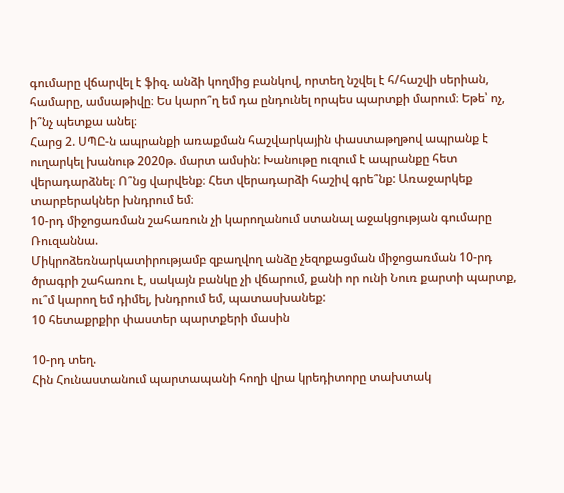գումարը վճարվել է ֆիզ. անձի կողմից բանկով, որտեղ նշվել է հ/հաշվի սերիան, համարը, ամսաթիվը։ Ես կարո՞ղ եմ դա ընդունել որպես պարտքի մարում։ Եթե՝ ոչ, ի՞նչ պետքա անել։
Հարց 2. ՍՊԸ-ն ապրանքի առաքման հաշվարկային փաստաթղթով ապրանք է ուղարկել խանութ 2020թ. մարտ ամսին: Խանութը ուզում է ապրանքը հետ վերադարձնել։ Ո՞նց վարվենք։ Հետ վերադարձի հաշիվ գրե՞նք: Առաջարկեք տարբերակներ խնդրում եմ։
10-րդ միջոցառման շահառուն չի կարողանում ստանալ աջակցության գումարը
Ռուզաննա.
Միկրոձեռնարկատիրությամբ զբաղվող անձը չեզոքացման միջոցառման 10-րդ ծրագրի շահառու է, սակայն բանկը չի վճարում, քանի որ ունի Նուռ քարտի պարտք, ու՞մ կարող եմ դիմել, խնդրում եմ, պատասխանեք:
10 հետաքրքիր փաստեր պարտքերի մասին

10-րդ տեղ.
Հին Հունաստանում պարտապանի հողի վրա կրեդիտորը տախտակ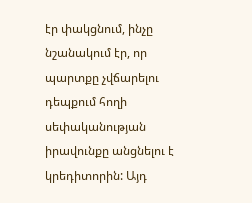էր փակցնում, ինչը նշանակում էր, որ պարտքը չվճարելու դեպքում հողի սեփականության իրավունքը անցնելու է կրեդիտորին: Այդ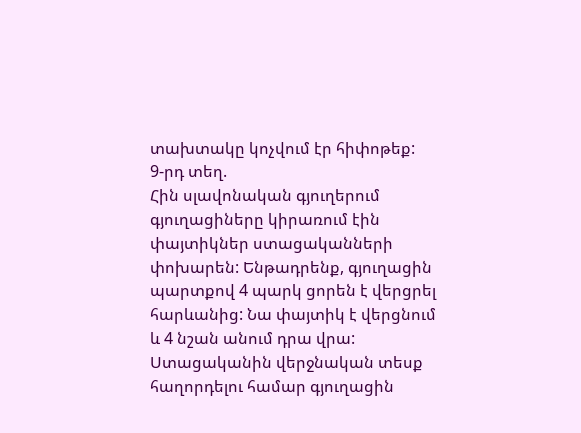տախտակը կոչվում էր հիփոթեք:
9-րդ տեղ.
Հին սլավոնական գյուղերում գյուղացիները կիրառում էին փայտիկներ ստացականների փոխարեն: Ենթադրենք, գյուղացին պարտքով 4 պարկ ցորեն է վերցրել հարևանից: Նա փայտիկ է վերցնում և 4 նշան անում դրա վրա: Ստացականին վերջնական տեսք հաղորդելու համար գյուղացին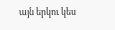այն երկու կես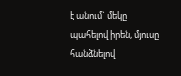է անում` մեկը պահելով իրեն, մյուսը հանձնելով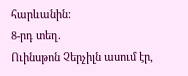հարևանին:
8-րդ տեղ.
Ուինսթոն Չերչիլն ասում էր,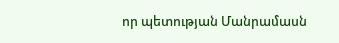որ պետության Մանրամասն